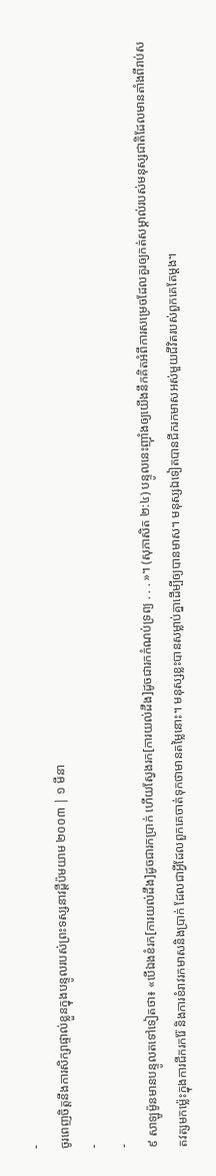-
ចូរពេញចិត្តនឹងការសិក្សាផ្ទាល់ខ្លួនក្នុងបន្ទូលរបស់ព្រះទស្សនាវដ្ដីប៉មយាម ២០០៣ | ១ មីនា
-
-
៩ សាឡូម៉ូនមានបន្ទូលតទៅទៀតថា៖ «បើឯងខំរក[ការយល់ដឹង]ដូចជារកប្រាក់ ហើយស្វែងរក[ការយល់ដឹង]ដូចជារកកំណប់ទ្រព្យ . . . »។ (សុភាសិត ២:៤) បន្ទូលនេះញ៉ាំងឲ្យយើងនឹកគិតអំពីការសម្រេចដែលគួរឲ្យកត់សម្គាល់របស់មនុស្សជាតិដែលមានតាំងពីរាប់សតវត្សមកម្ល៉េះក្នុងការជីករករ៉ែ និងការខំរាវរកមាសនិងប្រាក់ ដែលជាអ្វីដែលពួកគេចាត់ទុកថាមានតម្លៃនោះ។ មនុស្សខ្លះបានសម្លាប់គ្នាដើម្បីឲ្យបានមាស។ មនុស្សឯទៀតបានជីករកមាសអស់មួយជីវិតរបស់ពួកគេតែម្ដង។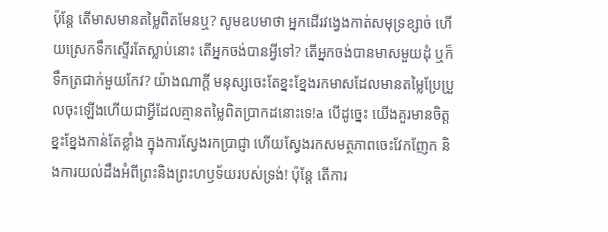ប៉ុន្តែ តើមាសមានតម្លៃពិតមែនឬ? សូមឧបមាថា អ្នកដើរវង្វេងកាត់សមុទ្រខ្សាច់ ហើយស្រេកទឹកស្ទើរតែស្លាប់នោះ តើអ្នកចង់បានអ្វីទៅ? តើអ្នកចង់បានមាសមួយដុំ ឬក៏ទឹកត្រជាក់មួយកែវ? យ៉ាងណាក្ដី មនុស្សចេះតែខ្នះខ្នែងរកមាសដែលមានតម្លៃប្រែប្រួលចុះឡើងហើយជាអ្វីដែលគ្មានតម្លៃពិតប្រាកដនោះទេ!a បើដូច្នេះ យើងគួរមានចិត្តខ្នះខ្នែងកាន់តែខ្លាំង ក្នុងការស្វែងរកប្រាជ្ញា ហើយស្វែងរកសមត្ថភាពចេះវែកញែក និងការយល់ដឹងអំពីព្រះនិងព្រះហឫទ័យរបស់ទ្រង់! ប៉ុន្តែ តើការ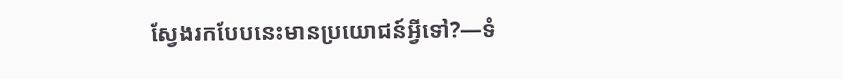ស្វែងរកបែបនេះមានប្រយោជន៍អ្វីទៅ?—ទំ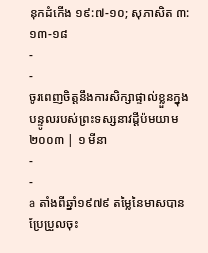នុកដំកើង ១៩:៧-១០; សុភាសិត ៣:១៣-១៨
-
-
ចូរពេញចិត្តនឹងការសិក្សាផ្ទាល់ខ្លួនក្នុងបន្ទូលរបស់ព្រះទស្សនាវដ្ដីប៉មយាម ២០០៣ | ១ មីនា
-
-
a តាំងពីឆ្នាំ១៩៧៩ តម្លៃនៃមាសបានប្រែប្រួលចុះ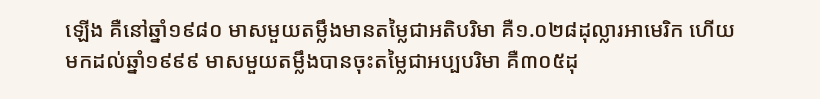ឡើង គឺនៅឆ្នាំ១៩៨០ មាសមួយតម្លឹងមានតម្លៃជាអតិបរិមា គឺ១.០២៨ដុល្លារអាមេរិក ហើយមកដល់ឆ្នាំ១៩៩៩ មាសមួយតម្លឹងបានចុះតម្លៃជាអប្បបរិមា គឺ៣០៥ដុ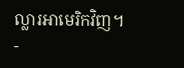ល្លារអាមេរិកវិញ។
-